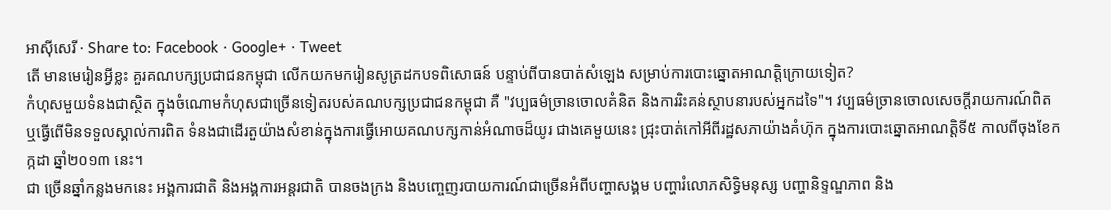អាស៊ីសេរី · Share to: Facebook · Google+ · Tweet
តើ មានមេរៀនអ្វីខ្លះ គួរគណបក្សប្រជាជនកម្ពុជា លើកយកមករៀនសូត្រដកបទពិសោធន៍ បន្ទាប់ពីបានបាត់សំឡេង សម្រាប់ការបោះឆ្នោតអាណត្តិក្រោយទៀត?
កំហុសមួយទំនងជាស្ថិត ក្នុងចំណោមកំហុសជាច្រើនទៀតរបស់គណបក្សប្រជាជនកម្ពុជា គឺ "វប្បធម៌ច្រានចោលគំនិត និងការរិះគន់ស្ថាបនារបស់អ្នកដទៃ"។ វប្បធម៌ច្រានចោលសេចក្តីរាយការណ៍ពិត ឬធ្វើពើមិនទទួលស្គាល់ការពិត ទំនងជាដើរតួយ៉ាងសំខាន់ក្នុងការធ្វើអោយគណបក្សកាន់អំណាចដ៏យូរ ជាងគេមួយនេះ ជ្រុះបាត់កៅអីពីរដ្ឋសភាយ៉ាងគំហ៊ុក ក្នុងការបោះឆ្នោតអាណត្តិទី៥ កាលពីចុងខែកក្កដា ឆ្នាំ២០១៣ នេះ។
ជា ច្រើនឆ្នាំកន្លងមកនេះ អង្គការជាតិ និងអង្គការអន្តរជាតិ បានចងក្រង និងបញ្ចេញរបាយការណ៍ជាច្រើនអំពីបញ្ហាសង្គម បញ្ហារំលោភសិទ្ធិមនុស្ស បញ្ហានិទ្ទណ្ឌភាព និង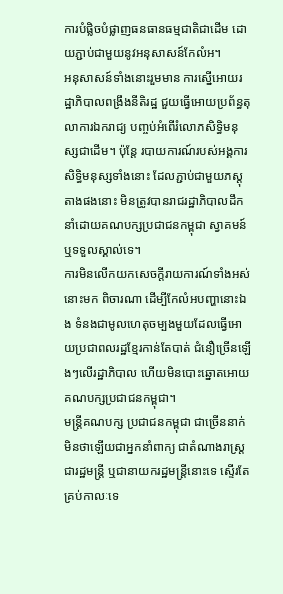ការបំផ្លិចបំផ្លាញធនធានធម្មជាតិជាដើម ដោយភ្ជាប់ជាមួយនូវអនុសាសន៍កែលំអ។
អនុសាសន៍ទាំងនោះរួមមាន ការស្នើអោយរដ្ឋាភិបាលពង្រឹងនីតិរដ្ឋ ជួយធ្វើអោយប្រព័ន្ធតុលាការឯករាជ្យ បញ្ចប់អំពើរំលោភសិទ្ធិមនុស្សជាដើម។ ប៉ុន្តែ របាយការណ៍របស់អង្គការសិទ្ធិមនុស្សទាំងនោះ ដែលភ្ជាប់ជាមួយភស្តុតាងផងនោះ មិនត្រូវបានរាជរដ្ឋាភិបាលដឹកនាំដោយគណបក្សប្រជាជនកម្ពុជា ស្វាគមន៍ ឬទទួលស្គាល់ទេ។
ការមិនលើកយកសេចក្តីរាយការណ៍ទាំងអស់នោះមក ពិចារណា ដើម្បីកែលំអបញ្ហានោះឯង ទំនងជាមូលហេតុចម្បងមួយដែលធ្វើអោយប្រជាពលរដ្ឋខ្មែរកាន់តែបាត់ ជំនឿច្រើនឡើងៗលើរដ្ឋាភិបាល ហើយមិនបោះឆ្នោតអោយគណបក្សប្រជាជនកម្ពុជា។
មន្ត្រីគណបក្ស ប្រជាជនកម្ពុជា ជាច្រើននាក់ មិនថាឡើយជាអ្នកនាំពាក្យ ជាតំណាងរាស្ត្រ ជារដ្ឋមន្ត្រី ឬជានាយករដ្ឋមន្ត្រីនោះទេ ស្ទើរតែគ្រប់កាលៈទេ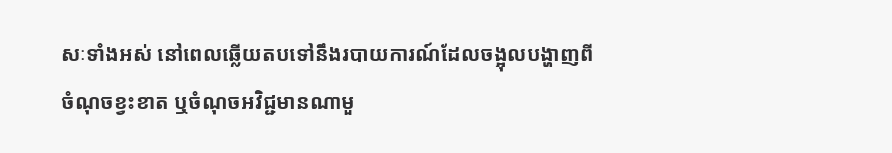សៈទាំងអស់ នៅពេលឆ្លើយតបទៅនឹងរបាយការណ៍ដែលចង្អុលបង្ហាញពីចំណុចខ្វះខាត ឬចំណុចអវិជ្ជមានណាមួ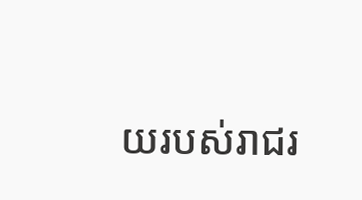យរបស់រាជរ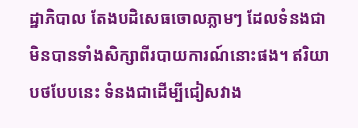ដ្ឋាភិបាល តែងបដិសេធចោលភ្លាមៗ ដែលទំនងជាមិនបានទាំងសិក្សាពីរបាយការណ៍នោះផង។ ឥរិយាបថបែបនេះ ទំនងជាដើម្បីជៀសវាង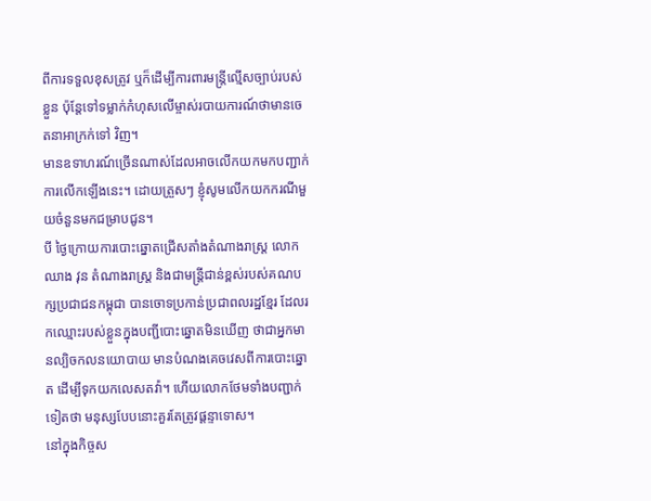ពីការទទួលខុសត្រូវ ឬក៏ដើម្បីការពារមន្ត្រីល្មើសច្បាប់របស់ខ្លួន ប៉ុន្តែទៅទម្លាក់កំហុសលើម្ចាស់របាយការណ៍ថាមានចេតនាអាក្រក់ទៅ វិញ។
មានឧទាហរណ៍ច្រើនណាស់ដែលអាចលើកយកមកបញ្ជាក់ការលើកឡើងនេះ។ ដោយត្រួសៗ ខ្ញុំសូមលើកយកករណីមួយចំនួនមកជម្រាបជូន។
បី ថ្ងៃក្រោយការបោះឆ្នោតជ្រើសតាំងតំណាងរាស្ត្រ លោក ឈាង វុន តំណាងរាស្ត្រ និងជាមន្ត្រីជាន់ខ្ពស់របស់គណបក្សប្រជាជនកម្ពុជា បានចោទប្រកាន់ប្រជាពលរដ្ឋខ្មែរ ដែលរកឈ្មោះរបស់ខ្លួនក្នុងបញ្ជីបោះឆ្នោតមិនឃើញ ថាជាអ្នកមានល្បិចកលនយោបាយ មានបំណងគេចវេសពីការបោះឆ្នោត ដើម្បីទុកយកលេសតវ៉ា។ ហើយលោកថែមទាំងបញ្ជាក់ទៀតថា មនុស្សបែបនោះគួរតែត្រូវផ្ដន្ទាទោស។
នៅក្នុងកិច្ចស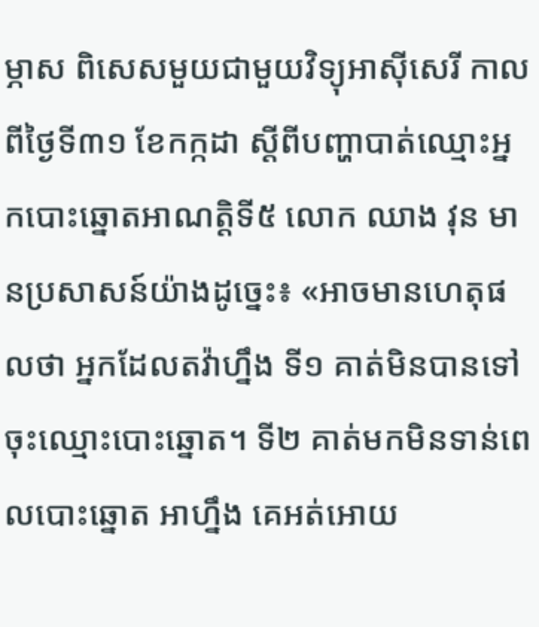ម្ភាស ពិសេសមួយជាមួយវិទ្យុអាស៊ីសេរី កាលពីថ្ងៃទី៣១ ខែកក្កដា ស្ដីពីបញ្ហាបាត់ឈ្មោះអ្នកបោះឆ្នោតអាណត្តិទី៥ លោក ឈាង វុន មានប្រសាសន៍យ៉ាងដូច្នេះ៖ «អាចមានហេតុផលថា អ្នកដែលតវ៉ាហ្នឹង ទី១ គាត់មិនបានទៅចុះឈ្មោះបោះឆ្នោត។ ទី២ គាត់មកមិនទាន់ពេលបោះឆ្នោត អាហ្នឹង គេអត់អោយ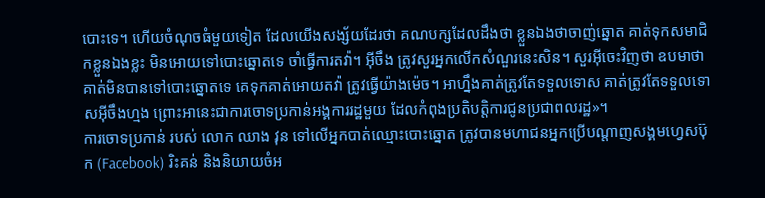បោះទេ។ ហើយចំណុចធំមួយទៀត ដែលយើងសង្ស័យដែរថា គណបក្សដែលដឹងថា ខ្លួនឯងថាចាញ់ឆ្នោត គាត់ទុកសមាជិកខ្លួនឯងខ្លះ មិនអោយទៅបោះឆ្នោតទេ ចាំធ្វើការតវ៉ា។ អ៊ីចឹង ត្រូវសួរអ្នកលើកសំណួរនេះសិន។ សួរអ៊ីចេះវិញថា ឧបមាថា គាត់មិនបានទៅបោះឆ្នោតទេ គេទុកគាត់អោយតវ៉ា ត្រូវធ្វើយ៉ាងម៉េច។ អាហ្នឹងគាត់ត្រូវតែទទួលទោស គាត់ត្រូវតែទទួលទោសអ៊ីចឹងហ្មង ព្រោះអានេះជាការចោទប្រកាន់អង្គការរដ្ឋមួយ ដែលកំពុងប្រតិបត្តិការជូនប្រជាពលរដ្ឋ»។
ការចោទប្រកាន់ របស់ លោក ឈាង វុន ទៅលើអ្នកបាត់ឈ្មោះបោះឆ្នោត ត្រូវបានមហាជនអ្នកប្រើបណ្ដាញសង្គមហ្វេសប៊ុក (Facebook) រិះគន់ និងនិយាយចំអ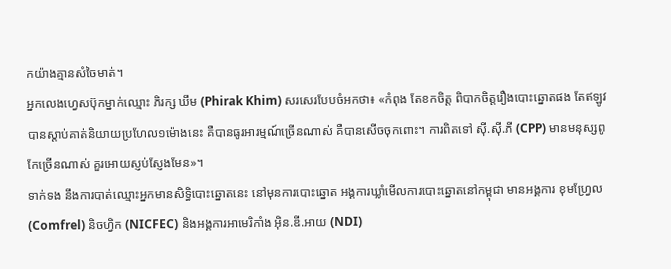កយ៉ាងគ្មានសំចៃមាត់។
អ្នកលេងហ្វេសប៊ុកម្នាក់ឈ្មោះ ភិរក្ស ឃឹម (Phirak Khim) សរសេរបែបចំអកថា៖ «កំពុង តែខកចិត្ត ពិបាកចិត្តរឿងបោះឆ្នោតផង តែឥឡូវបានស្តាប់គាត់និយាយប្រហែល១ម៉ោងនេះ គឺបានធូរអារម្មណ៍ច្រើនណាស់ គឺបានសើចចុកពោះ។ ការពិតទៅ ស៊ី.ស៊ី.ភី (CPP) មានមនុស្សពូកែច្រើនណាស់ គួរអោយស្ញប់ស្ញែងមែន»។
ទាក់ទង នឹងការបាត់ឈ្មោះអ្នកមានសិទ្ធិបោះឆ្នោតនេះ នៅមុនការបោះឆ្នោត អង្គការឃ្លាំមើលការបោះឆ្នោតនៅកម្ពុជា មានអង្គការ ខុមហ្វ្រែល (Comfrel) និចហ្វិក (NICFEC) និងអង្គការអាមេរិកាំង អ៊ិន.ឌី.អាយ (NDI)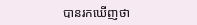បានរកឃើញថា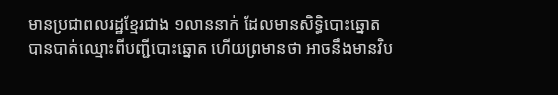មានប្រជាពលរដ្ឋខ្មែរជាង ១លាននាក់ ដែលមានសិទ្ធិបោះឆ្នោត បានបាត់ឈ្មោះពីបញ្ជីបោះឆ្នោត ហើយព្រមានថា អាចនឹងមានវិប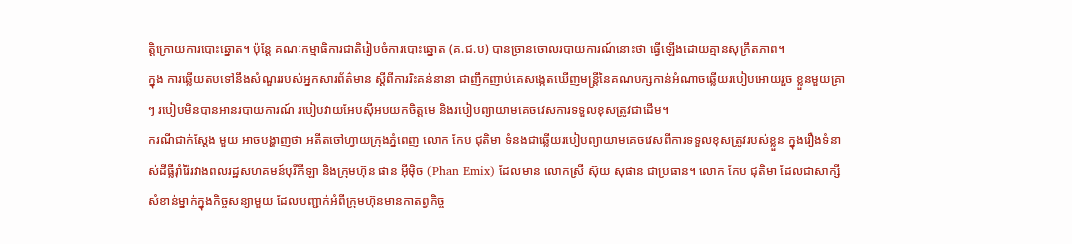ត្តិក្រោយការបោះឆ្នោត។ ប៉ុន្តែ គណៈកម្មាធិការជាតិរៀបចំការបោះឆ្នោត (គ.ជ.ប) បានច្រានចោលរបាយការណ៍នោះថា ធ្វើឡើងដោយគ្មានសុក្រឹតភាព។
ក្នុង ការឆ្លើយតបទៅនឹងសំណួររបស់អ្នកសារព័ត៌មាន ស្ដីពីការរិះគន់នានា ជាញឹកញាប់គេសង្កេតឃើញមន្ត្រីនៃគណបក្សកាន់អំណាចឆ្លើយរបៀបអោយរួច ខ្លួនមួយគ្រាៗ របៀបមិនបានអានរបាយការណ៍ របៀបវាយអែបស៊ីអបយកចិត្តមេ និងរបៀបព្យាយាមគេចវេសការទទួលខុសត្រូវជាដើម។
ករណីជាក់ស្តែង មួយ អាចបង្ហាញថា អតីតចៅហ្វាយក្រុងភ្នំពេញ លោក កែប ជុតិមា ទំនងជាឆ្លើយរបៀបព្យាយាមគេចវេសពីការទទួលខុសត្រូវរបស់ខ្លួន ក្នុងរឿងទំនាស់ដីធ្លីរ៉ាំរ៉ៃរវាងពលរដ្ឋសហគមន៍បុរីកីឡា និងក្រុមហ៊ុន ផាន អ៊ីម៉ិច (Phan Emix) ដែលមាន លោកស្រី ស៊ុយ សុផាន ជាប្រធាន។ លោក កែប ជុតិមា ដែលជាសាក្សីសំខាន់ម្នាក់ក្នុងកិច្ចសន្យាមួយ ដែលបញ្ជាក់អំពីក្រុមហ៊ុនមានកាតព្វកិច្ច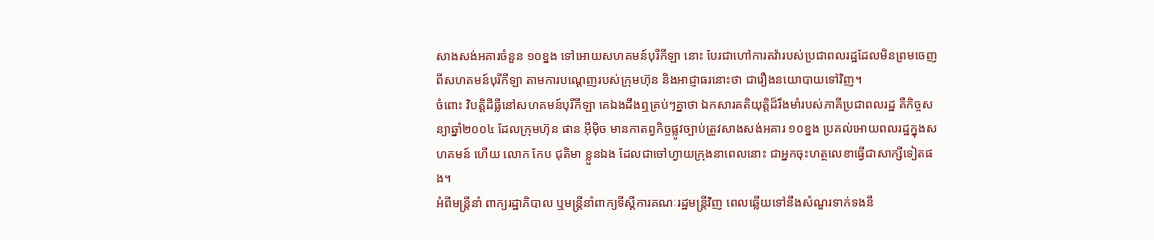សាងសង់អគារចំនួន ១០ខ្នង ទៅអោយសហគមន៍បុរីកីឡា នោះ បែរជាហៅការតវ៉ារបស់ប្រជាពលរដ្ឋដែលមិនព្រមចេញពីសហគមន៍បុរីកីឡា តាមការបណ្ដេញរបស់ក្រុមហ៊ុន និងអាជ្ញាធរនោះថា ជារឿងនយោបាយទៅវិញ។
ចំពោះ វិបត្តិដីធ្លីនៅសហគមន៍បុរីកីឡា គេឯងដឹងឮគ្រប់ៗគ្នាថា ឯកសារគតិយុត្តិដ៏រឹងមាំរបស់ភាគីប្រជាពលរដ្ឋ គឺកិច្ចសន្យាឆ្នាំ២០០៤ ដែលក្រុមហ៊ុន ផាន អ៊ីម៉ិច មានកាតព្វកិច្ចផ្លូវច្បាប់ត្រូវសាងសង់អគារ ១០ខ្នង ប្រគល់អោយពលរដ្ឋក្នុងសហគមន៍ ហើយ លោក កែប ជុតិមា ខ្លួនឯង ដែលជាចៅហ្វាយក្រុងនាពេលនោះ ជាអ្នកចុះហត្ថលេខាធ្វើជាសាក្សីទៀតផង។
អំពីមន្ត្រីនាំ ពាក្យរដ្ឋាភិបាល ឬមន្ត្រីនាំពាក្យទីស្ដីការគណៈរដ្ឋមន្ត្រីវិញ ពេលឆ្លើយទៅនឹងសំណួរទាក់ទងនឹ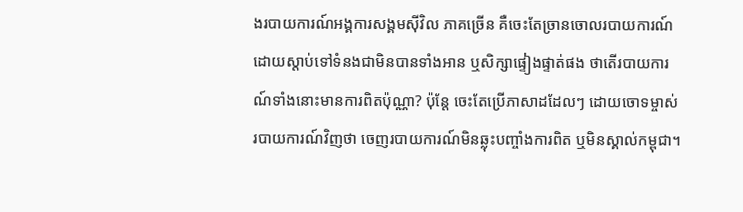ងរបាយការណ៍អង្គការសង្គមស៊ីវិល ភាគច្រើន គឺចេះតែច្រានចោលរបាយការណ៍ ដោយស្តាប់ទៅទំនងជាមិនបានទាំងអាន ឬសិក្សាផ្ទៀងផ្ទាត់ផង ថាតើរបាយការណ៍ទាំងនោះមានការពិតប៉ុណ្ណា? ប៉ុន្តែ ចេះតែប្រើភាសាដដែលៗ ដោយចោទម្ចាស់របាយការណ៍វិញថា ចេញរបាយការណ៍មិនឆ្លុះបញ្ចាំងការពិត ឬមិនស្គាល់កម្ពុជា។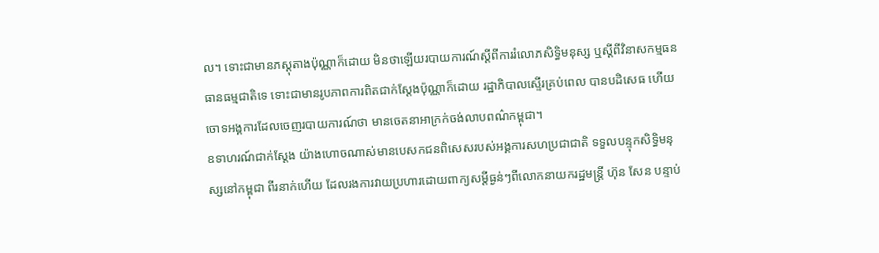ល។ ទោះជាមានភស្តុតាងប៉ុណ្ណាក៏ដោយ មិនថាឡើយរបាយការណ៍ស្ដីពីការរំលោភសិទ្ធិមនុស្ស ឬស្ដីពីវិនាសកម្មធនធានធម្មជាតិទេ ទោះជាមានរូបភាពការពិតជាក់ស្តែងប៉ុណ្ណាក៏ដោយ រដ្ឋាភិបាលស្ទើរគ្រប់ពេល បានបដិសេធ ហើយចោទអង្គការដែលចេញរបាយការណ៍ថា មានចេតនាអាក្រក់ចង់លាបពណ៌កម្ពុជា។
ឧទាហរណ៍ជាក់ស្ដែង យ៉ាងហោចណាស់មានបេសកជនពិសេសរបស់អង្គការសហប្រជាជាតិ ទទួលបន្ទុកសិទ្ធិមនុស្សនៅកម្ពុជា ពីរនាក់ហើយ ដែលរងការវាយប្រហារដោយពាក្យសម្ដីធ្ងន់ៗពីលោកនាយករដ្ឋមន្ត្រី ហ៊ុន សែន បន្ទាប់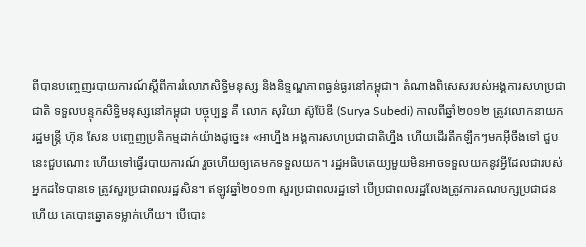ពីបានបញ្ចេញរបាយការណ៍ស្ដីពីការរំលោភសិទ្ធិមនុស្ស និងនិទ្ទណ្ឌភាពធ្ងន់ធ្ងរនៅកម្ពុជា។ តំណាងពិសេសរបស់អង្គការសហប្រជាជាតិ ទទួលបន្ទុកសិទ្ធិមនុស្សនៅកម្ពុជា បច្ចុប្បន្ន គឺ លោក សុរិយា ស៊ូប៊ែឌី (Surya Subedi) កាលពីឆ្នាំ២០១២ ត្រូវលោកនាយករដ្ឋមន្ត្រី ហ៊ុន សែន បញ្ចេញប្រតិកម្មដាក់យ៉ាងដូច្នេះ៖ «អាហ្នឹង អង្គការសហប្រជាជាតិហ្នឹង ហើយដើរតឹកឡឹកៗមកអ៊ីចឹងទៅ ជួបនេះជួបណោះ ហើយទៅធ្វើរបាយការណ៍ រួចហើយឲ្យគេមកទទួលយក។ រដ្ឋអធិបតេយ្យមួយមិនអាចទទួលយកនូវអ្វីដែលជារបស់អ្នកដទៃបានទេ ត្រូវសួរប្រជាពលរដ្ឋសិន។ ឥឡូវឆ្នាំ២០១៣ សួរប្រជាពលរដ្ឋទៅ បើប្រជាពលរដ្ឋលែងត្រូវការគណបក្សប្រជាជនហើយ គេបោះឆ្នោតទម្លាក់ហើយ។ បើបោះ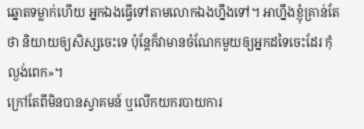ឆ្នោតទម្លាក់ហើយ អ្នកឯងធ្វើទៅតាមលោកឯងហ្នឹងទៅ។ អាហ្នឹងខ្ញុំគ្រាន់តែថា និយាយឲ្យសិស្សចេះទេ ប៉ុន្តែក៏វាមានចំណែកមួយឲ្យអ្នកដទៃចេះដែរ កុំល្ងង់ពេក»។
ក្រៅតែពីមិនបានស្វាគមន៍ ឬលើកយករបាយការ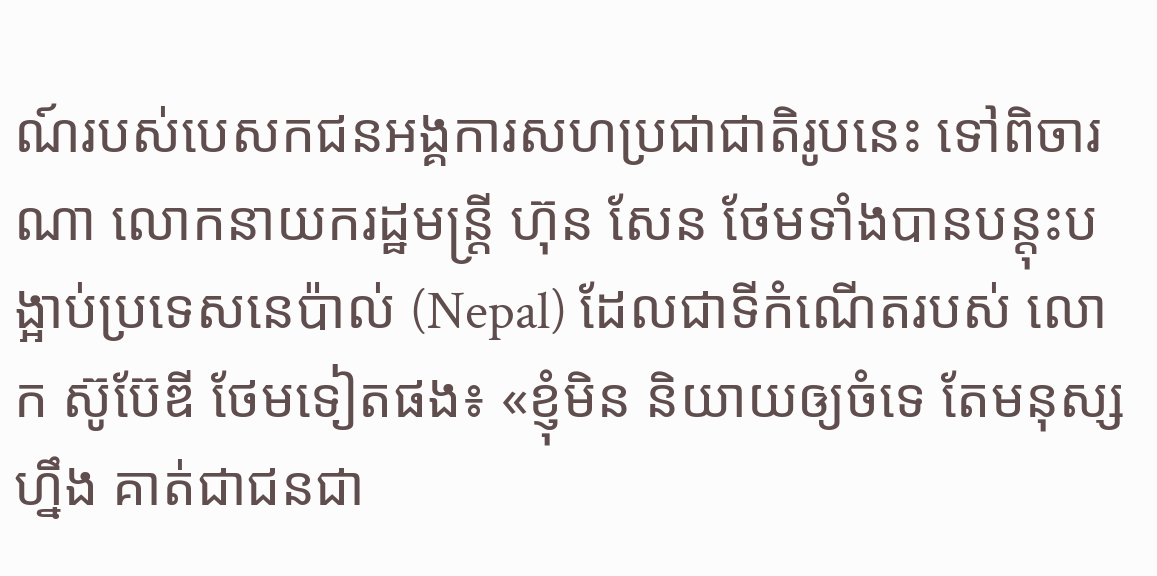ណ៍របស់បេសកជនអង្គការសហប្រជាជាតិរូបនេះ ទៅពិចារណា លោកនាយករដ្ឋមន្ត្រី ហ៊ុន សែន ថែមទាំងបានបន្តុះបង្អាប់ប្រទេសនេប៉ាល់ (Nepal) ដែលជាទីកំណើតរបស់ លោក ស៊ូប៊ែឌី ថែមទៀតផង៖ «ខ្ញុំមិន និយាយឲ្យចំទេ តែមនុស្សហ្នឹង គាត់ជាជនជា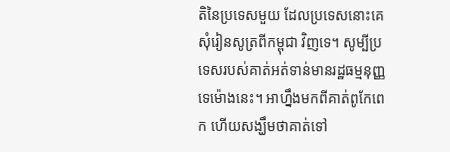តិនៃប្រទេសមួយ ដែលប្រទេសនោះគេសុំរៀនសូត្រពីកម្ពុជា វិញទេ។ សូម្បីប្រទេសរបស់គាត់អត់ទាន់មានរដ្ឋធម្មនុញ្ញទេម៉ោងនេះ។ អាហ្នឹងមកពីគាត់ពូកែពេក ហើយសង្ឃឹមថាគាត់ទៅ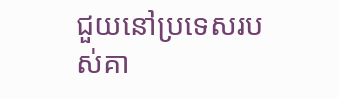ជួយនៅប្រទេសរបស់គា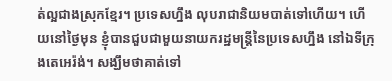ត់ល្អជាងស្រុកខ្មែរ។ ប្រទេសហ្នឹង លុបរាជានិយមបាត់ទៅហើយ។ ហើយនៅថ្ងៃមុន ខ្ញុំបានជួបជាមួយនាយករដ្ឋមន្ត្រីនៃប្រទេសហ្នឹង នៅឯទីក្រុងតេអេរ៉ង់។ សង្ឃឹមថាគាត់ទៅ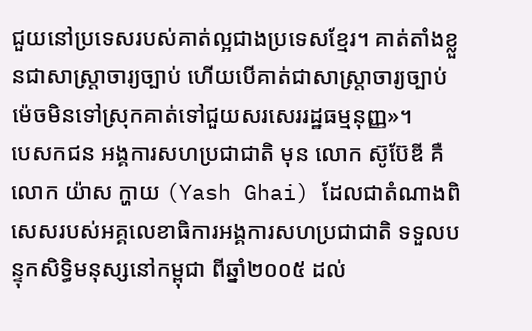ជួយនៅប្រទេសរបស់គាត់ល្អជាងប្រទេសខ្មែរ។ គាត់តាំងខ្លួនជាសាស្ត្រាចារ្យច្បាប់ ហើយបើគាត់ជាសាស្ត្រាចារ្យច្បាប់ ម៉េចមិនទៅស្រុកគាត់ទៅជួយសរសេររដ្ឋធម្មនុញ្ញ»។
បេសកជន អង្គការសហប្រជាជាតិ មុន លោក ស៊ូប៊ែឌី គឺ លោក យ៉ាស ក្ហាយ (Yash Ghai) ដែលជាតំណាងពិសេសរបស់អគ្គលេខាធិការអង្គការសហប្រជាជាតិ ទទួលបន្ទុកសិទ្ធិមនុស្សនៅកម្ពុជា ពីឆ្នាំ២០០៥ ដល់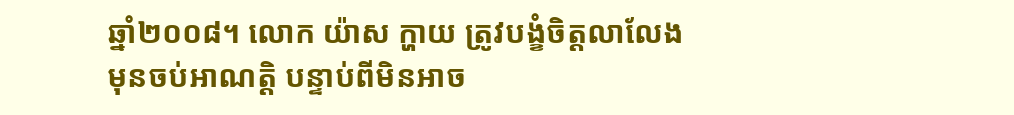ឆ្នាំ២០០៨។ លោក យ៉ាស ក្ហាយ ត្រូវបង្ខំចិត្តលាលែងមុនចប់អាណត្តិ បន្ទាប់ពីមិនអាច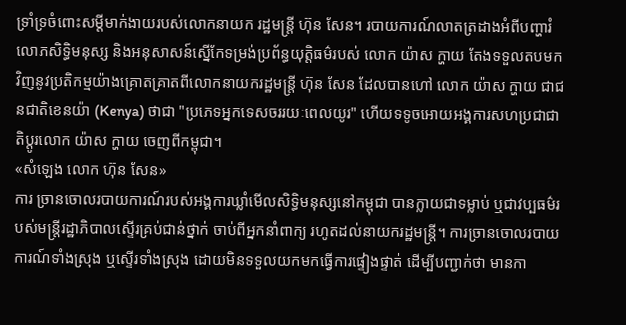ទ្រាំទ្រចំពោះសម្ដីមាក់ងាយរបស់លោកនាយក រដ្ឋមន្ត្រី ហ៊ុន សែន។ របាយការណ៍លាតត្រដាងអំពីបញ្ហារំលោភសិទ្ធិមនុស្ស និងអនុសាសន៍ស្នើកែទម្រង់ប្រព័ន្ធយុត្តិធម៌របស់ លោក យ៉ាស ក្ហាយ តែងទទួលតបមកវិញនូវប្រតិកម្មយ៉ាងគ្រោតគ្រាតពីលោកនាយករដ្ឋមន្ត្រី ហ៊ុន សែន ដែលបានហៅ លោក យ៉ាស ក្ហាយ ជាជនជាតិខេនយ៉ា (Kenya) ថាជា "ប្រភេទអ្នកទេសចររយៈពេលយូរ" ហើយទទូចអោយអង្គការសហប្រជាជាតិប្ដូរលោក យ៉ាស ក្ហាយ ចេញពីកម្ពុជា។
«សំឡេង លោក ហ៊ុន សែន»
ការ ច្រានចោលរបាយការណ៍របស់អង្គការឃ្លាំមើលសិទ្ធិមនុស្សនៅកម្ពុជា បានក្លាយជាទម្លាប់ ឬជាវប្បធម៌របស់មន្ត្រីរដ្ឋាភិបាលស្ទើរគ្រប់ជាន់ថ្នាក់ ចាប់ពីអ្នកនាំពាក្យ រហូតដល់នាយករដ្ឋមន្ត្រី។ ការច្រានចោលរបាយការណ៍ទាំងស្រុង ឬស្ទើរទាំងស្រុង ដោយមិនទទួលយកមកធ្វើការផ្ទៀងផ្ទាត់ ដើម្បីបញ្ជាក់ថា មានកា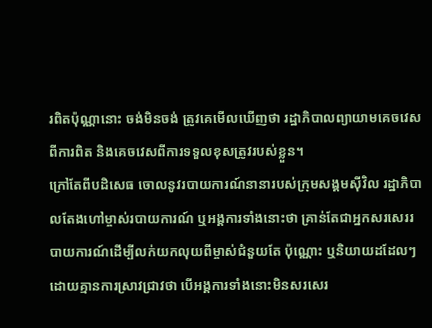រពិតប៉ុណ្ណានោះ ចង់មិនចង់ ត្រូវគេមើលឃើញថា រដ្ឋាភិបាលព្យាយាមគេចវេសពីការពិត និងគេចវេសពីការទទួលខុសត្រូវរបស់ខ្លួន។
ក្រៅតែពីបដិសេធ ចោលនូវរបាយការណ៍នានារបស់ក្រុមសង្គមស៊ីវិល រដ្ឋាភិបាលតែងហៅម្ចាស់របាយការណ៍ ឬអង្គការទាំងនោះថា គ្រាន់តែជាអ្នកសរសេររបាយការណ៍ដើម្បីលក់យកលុយពីម្ចាស់ជំនួយតែ ប៉ុណ្ណោះ ឬនិយាយដដែលៗ ដោយគ្មានការស្រាវជ្រាវថា បើអង្គការទាំងនោះមិនសរសេរ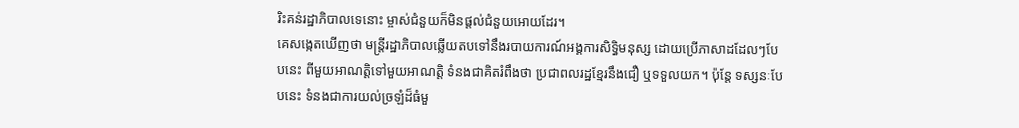រិះគន់រដ្ឋាភិបាលទេនោះ ម្ចាស់ជំនួយក៏មិនផ្តល់ជំនួយអោយដែរ។
គេសង្កេតឃើញថា មន្ត្រីរដ្ឋាភិបាលឆ្លើយតបទៅនឹងរបាយការណ៍អង្គការសិទ្ធិមនុស្ស ដោយប្រើភាសាដដែលៗបែបនេះ ពីមួយអាណត្តិទៅមួយអាណត្តិ ទំនងជាគិតរំពឹងថា ប្រជាពលរដ្ឋខ្មែរនឹងជឿ ឬទទួលយក។ ប៉ុន្តែ ទស្សនៈបែបនេះ ទំនងជាការយល់ច្រឡំដ៏ធំមួ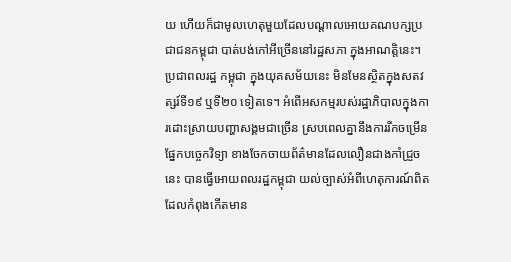យ ហើយក៏ជាមូលហេតុមួយដែលបណ្ដាលអោយគណបក្សប្រជាជនកម្ពុជា បាត់បង់កៅអីច្រើននៅរដ្ឋសភា ក្នុងអាណត្តិនេះ។
ប្រជាពលរដ្ឋ កម្ពុជា ក្នុងយុគសម័យនេះ មិនមែនស្ថិតក្នុងសតវត្សរ៍ទី១៩ ឬទី២០ ទៀតទេ។ អំពើអសកម្មរបស់រដ្ឋាភិបាលក្នុងការដោះស្រាយបញ្ហាសង្គមជាច្រើន ស្របពេលគ្នានឹងការរីកចម្រើនផ្នែកបច្ចេកវិទ្យា ខាងចែកចាយព័ត៌មានដែលលឿនជាងកាំជ្រួចនេះ បានធ្វើអោយពលរដ្ឋកម្ពុជា យល់ច្បាស់អំពីហេតុការណ៍ពិតដែលកំពុងកើតមាន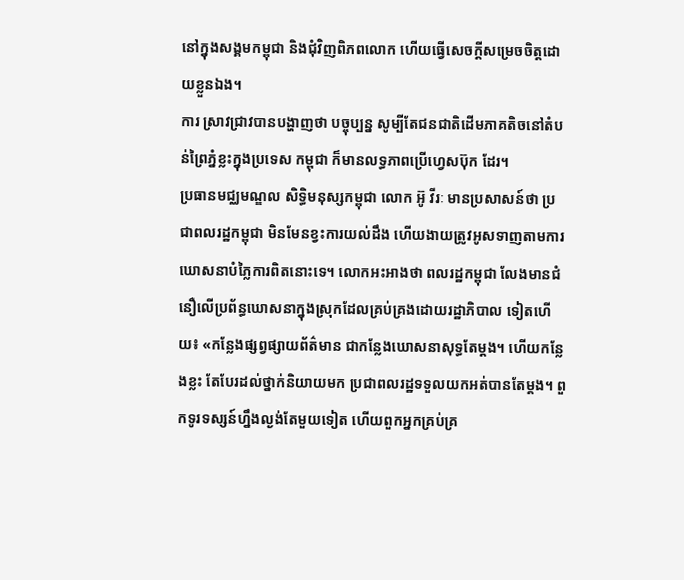នៅក្នុងសង្គមកម្ពុជា និងជុំវិញពិភពលោក ហើយធ្វើសេចក្តីសម្រេចចិត្តដោយខ្លួនឯង។
ការ ស្រាវជ្រាវបានបង្ហាញថា បច្ចុប្បន្ន សូម្បីតែជនជាតិដើមភាគតិចនៅតំបន់ព្រៃភ្នំខ្លះក្នុងប្រទេស កម្ពុជា ក៏មានលទ្ធភាពប្រើហ្វេសប៊ុក ដែរ។
ប្រធានមជ្ឈមណ្ឌល សិទ្ធិមនុស្សកម្ពុជា លោក អ៊ូ វីរៈ មានប្រសាសន៍ថា ប្រជាពលរដ្ឋកម្ពុជា មិនមែនខ្វះការយល់ដឹង ហើយងាយត្រូវអូសទាញតាមការឃោសនាបំភ្លៃការពិតនោះទេ។ លោកអះអាងថា ពលរដ្ឋកម្ពុជា លែងមានជំនឿលើប្រព័ន្ធឃោសនាក្នុងស្រុកដែលគ្រប់គ្រងដោយរដ្ឋាភិបាល ទៀតហើយ៖ «កន្លែងផ្សព្វផ្សាយព័ត៌មាន ជាកន្លែងឃោសនាសុទ្ធតែម្តង។ ហើយកន្លែងខ្លះ តែបែរដល់ថ្នាក់និយាយមក ប្រជាពលរដ្ឋទទួលយកអត់បានតែម្តង។ ពួកទូរទស្សន៍ហ្នឹងល្ងង់តែមួយទៀត ហើយពួកអ្នកគ្រប់គ្រ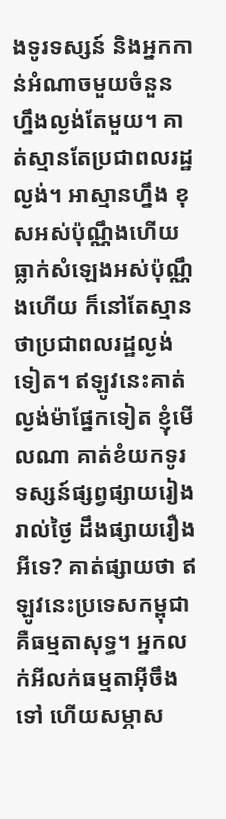ងទូរទស្សន៍ និងអ្នកកាន់អំណាចមួយចំនួនហ្នឹងល្ងង់តែមួយ។ គាត់ស្មានតែប្រជាពលរដ្ឋល្ងង់។ អាស្មានហ្នឹង ខុសអស់ប៉ុណ្ណឹងហើយ ធ្លាក់សំឡេងអស់ប៉ុណ្ណឹងហើយ ក៏នៅតែស្មានថាប្រជាពលរដ្ឋល្ងង់ទៀត។ ឥឡូវនេះគាត់ល្ងង់ម៉ាផ្នែកទៀត ខ្ញុំមើលណា គាត់ខំយកទូរទស្សន៍ផ្សព្វផ្សាយរៀងរាល់ថ្ងៃ ដឹងផ្សាយរឿងអីទេ? គាត់ផ្សាយថា ឥឡូវនេះប្រទេសកម្ពុជា គឺធម្មតាសុទ្ធ។ អ្នកលក់អីលក់ធម្មតាអ៊ីចឹងទៅ ហើយសម្ភាស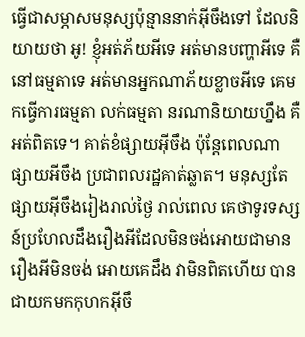ធ្វើជាសម្ភាសមនុស្សប៉ុន្មាននាក់អ៊ីចឹងទៅ ដែលនិយាយថា អូ! ខ្ញុំអត់ភ័យអីទេ អត់មានបញ្ហាអីទេ គឺនៅធម្មតាទេ អត់មានអ្នកណាភ័យខ្លាចអីទេ គេមកធ្វើការធម្មតា លក់ធម្មតា នរណានិយាយហ្នឹង គឺអត់ពិតទេ។ គាត់ខំផ្សាយអ៊ីចឹង ប៉ុន្តែពេលណាផ្សាយអីចឹង ប្រជាពលរដ្ឋគាត់ឆ្លាត។ មនុស្សតែផ្សាយអ៊ីចឹងរៀងរាល់ថ្ងៃ រាល់ពេល គេថាទូរទស្សន៍ប្រហែលដឹងរឿងអីដែលមិនចង់អោយជាមានរឿងអីមិនចង់ អោយគេដឹង វាមិនពិតហើយ បានជាយកមកកុហកអ៊ីចឹ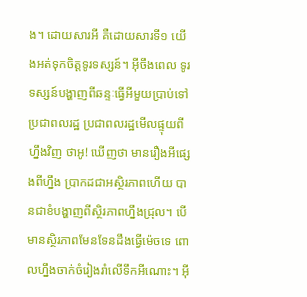ង។ ដោយសារអី គឺដោយសារទី១ យើងអត់ទុកចិត្តទូរទស្សន៍។ អ៊ីចឹងពេល ទូរទស្សន៍បង្ហាញពីឆន្ទៈធ្វើអីមួយប្រាប់ទៅប្រជាពលរដ្ឋ ប្រជាពលរដ្ឋមើលផ្ទុយពីហ្នឹងវិញ ថាអូ! ឃើញថា មានរឿងអីផ្សេងពីហ្នឹង ប្រាកដជាអស្ថិរភាពហើយ បានជាខំបង្ហាញពីស្ថិរភាពហ្នឹងជ្រុល។ បើមានស្ថិរភាពមែនទែនដឹងធ្វើម៉េចទេ ពោលហ្នឹងចាក់ចំរៀងរាំលើទឹកអីណោះ។ អ៊ី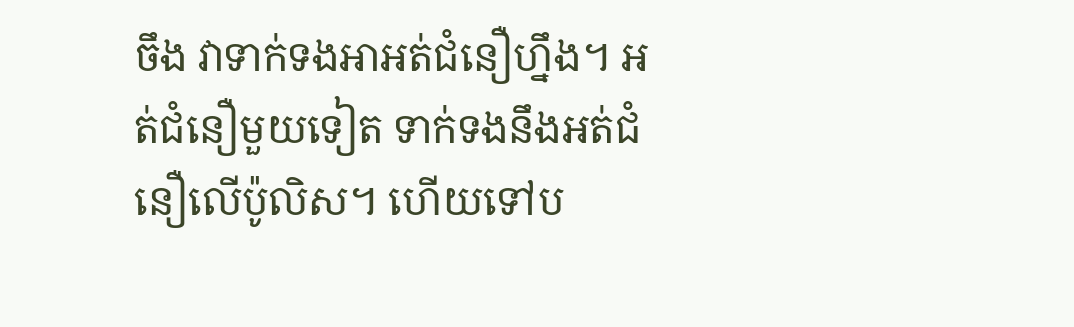ចឹង វាទាក់ទងអាអត់ជំនឿហ្នឹង។ អត់ជំនឿមួយទៀត ទាក់ទងនឹងអត់ជំនឿលើប៉ូលិស។ ហើយទៅប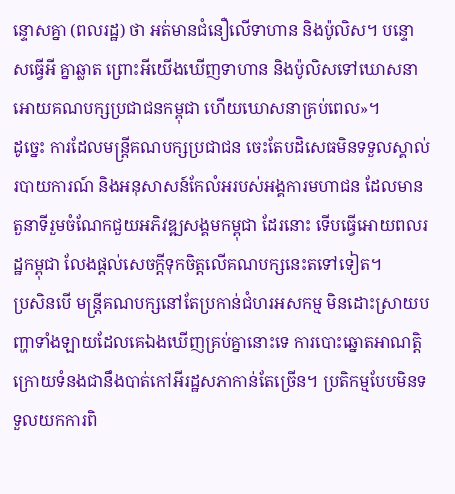ន្ទោសគ្នា (ពលរដ្ឋ) ថា អត់មានជំនឿលើទាហាន និងប៉ូលិស។ បន្ទោសធ្វើអី គ្នាឆ្លាត ព្រោះអីយើងឃើញទាហាន និងប៉ូលិសទៅឃោសនាអោយគណបក្សប្រជាជនកម្ពុជា ហើយឃោសនាគ្រប់ពេល»។
ដូច្នេះ ការដែលមន្ត្រីគណបក្សប្រជាជន ចេះតែបដិសេធមិនទទួលស្គាល់របាយការណ៍ និងអនុសាសន៍កែលំអរបស់អង្គការមហាជន ដែលមានតួនាទីរួមចំណែកជួយអភិវឌ្ឍសង្គមកម្ពុជា ដែរនោះ ទើបធ្វើអោយពលរដ្ឋកម្ពុជា លែងផ្តល់សេចក្តីទុកចិត្តលើគណបក្សនេះតទៅទៀត។
ប្រសិនបើ មន្ត្រីគណបក្សនៅតែប្រកាន់ជំហរអសកម្ម មិនដោះស្រាយបញ្ហាទាំងឡាយដែលគេឯងឃើញគ្រប់គ្នានោះទេ ការបោះឆ្នោតអាណត្តិក្រោយទំនងជានឹងបាត់កៅអីរដ្ឋសភាកាន់តែច្រើន។ ប្រតិកម្មបែបមិនទទួលយកការពិ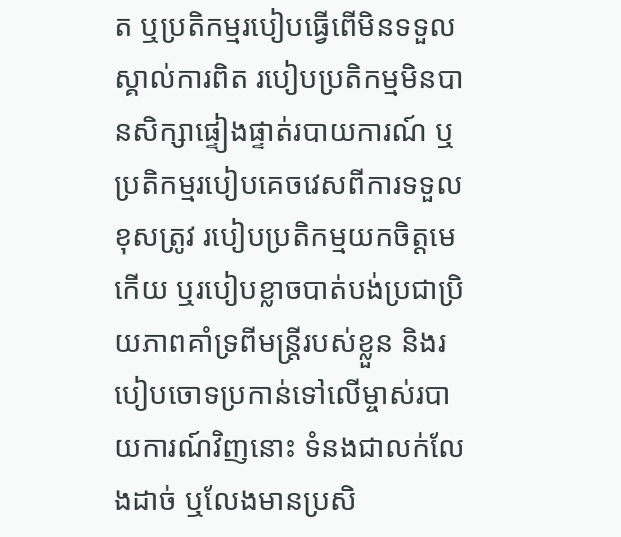ត ឬប្រតិកម្មរបៀបធ្វើពើមិនទទួលស្គាល់ការពិត របៀបប្រតិកម្មមិនបានសិក្សាផ្ទៀងផ្ទាត់របាយការណ៍ ឬប្រតិកម្មរបៀបគេចវេសពីការទទួលខុសត្រូវ របៀបប្រតិកម្មយកចិត្តមេកើយ ឬរបៀបខ្លាចបាត់បង់ប្រជាប្រិយភាពគាំទ្រពីមន្ត្រីរបស់ខ្លួន និងរបៀបចោទប្រកាន់ទៅលើម្ចាស់របាយការណ៍វិញនោះ ទំនងជាលក់លែងដាច់ ឬលែងមានប្រសិ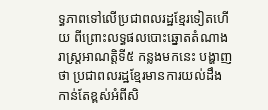ទ្ធភាពទៅលើប្រជាពលរដ្ឋខ្មែរទៀតហើយ ពីព្រោះលទ្ធផលបោះឆ្នោតតំណាងរាស្ត្រអាណត្តិទី៥ កន្លងមកនេះ បង្ហាញថា ប្រជាពលរដ្ឋខ្មែរមានការយល់ដឹងកាន់តែខ្ពស់អំពីសិ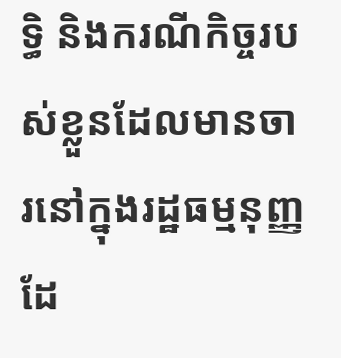ទ្ធិ និងករណីកិច្ចរបស់ខ្លួនដែលមានចារនៅក្នុងរដ្ឋធម្មនុញ្ញ ដែ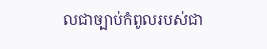លជាច្បាប់កំពូលរបស់ជា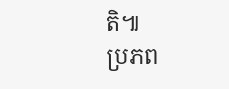តិ៕
ប្រភព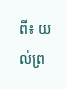ពី៖ យល់ព្រ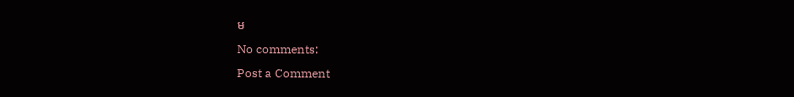ម
No comments:
Post a Comment